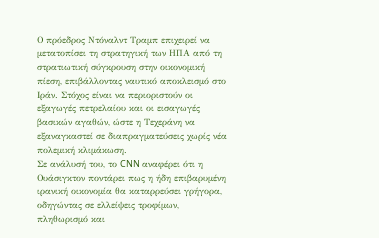Ο πρόεδρος Ντόναλντ Τραμπ επιχειρεί να μετατοπίσει τη στρατηγική των ΗΠΑ από τη στρατιωτική σύγκρουση στην οικονομική πίεση, επιβάλλοντας ναυτικό αποκλεισμό στο Ιράν. Στόχος είναι να περιοριστούν οι εξαγωγές πετρελαίου και οι εισαγωγές βασικών αγαθών, ώστε η Τεχεράνη να εξαναγκαστεί σε διαπραγματεύσεις χωρίς νέα πολεμική κλιμάκωση.
Σε ανάλυσή του, το CNN αναφέρει ότι η Ουάσιγκτον ποντάρει πως η ήδη επιβαρυμένη ιρανική οικονομία θα καταρρεύσει γρήγορα, οδηγώντας σε ελλείψεις τροφίμων, πληθωρισμό και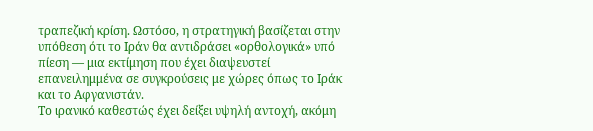τραπεζική κρίση. Ωστόσο, η στρατηγική βασίζεται στην υπόθεση ότι το Ιράν θα αντιδράσει «ορθολογικά» υπό πίεση — μια εκτίμηση που έχει διαψευστεί επανειλημμένα σε συγκρούσεις με χώρες όπως το Ιράκ και το Αφγανιστάν.
Το ιρανικό καθεστώς έχει δείξει υψηλή αντοχή, ακόμη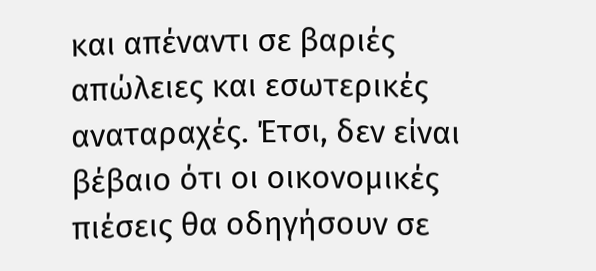και απέναντι σε βαριές απώλειες και εσωτερικές αναταραχές. Έτσι, δεν είναι βέβαιο ότι οι οικονομικές πιέσεις θα οδηγήσουν σε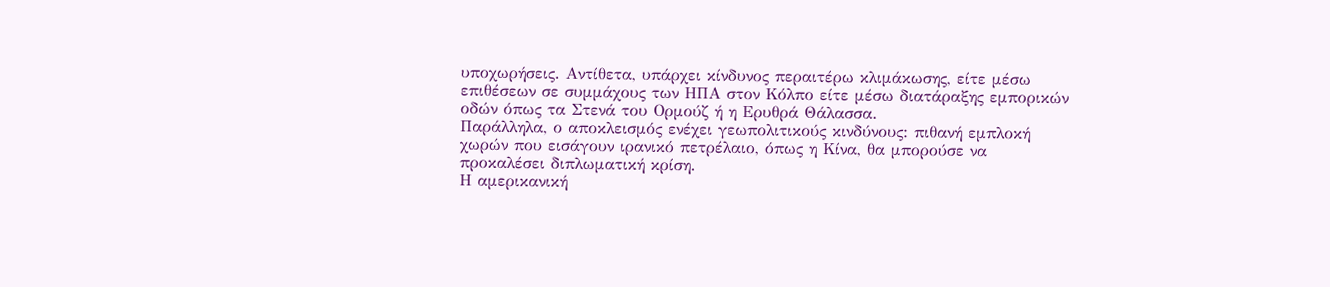υποχωρήσεις. Αντίθετα, υπάρχει κίνδυνος περαιτέρω κλιμάκωσης, είτε μέσω επιθέσεων σε συμμάχους των ΗΠΑ στον Κόλπο είτε μέσω διατάραξης εμπορικών οδών όπως τα Στενά του Ορμούζ ή η Ερυθρά Θάλασσα.
Παράλληλα, ο αποκλεισμός ενέχει γεωπολιτικούς κινδύνους: πιθανή εμπλοκή χωρών που εισάγουν ιρανικό πετρέλαιο, όπως η Κίνα, θα μπορούσε να προκαλέσει διπλωματική κρίση.
Η αμερικανική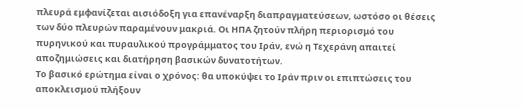πλευρά εμφανίζεται αισιόδοξη για επανέναρξη διαπραγματεύσεων, ωστόσο οι θέσεις των δύο πλευρών παραμένουν μακριά. Οι ΗΠΑ ζητούν πλήρη περιορισμό του πυρηνικού και πυραυλικού προγράμματος του Ιράν, ενώ η Τεχεράνη απαιτεί αποζημιώσεις και διατήρηση βασικών δυνατοτήτων.
Το βασικό ερώτημα είναι ο χρόνος: θα υποκύψει το Ιράν πριν οι επιπτώσεις του αποκλεισμού πλήξουν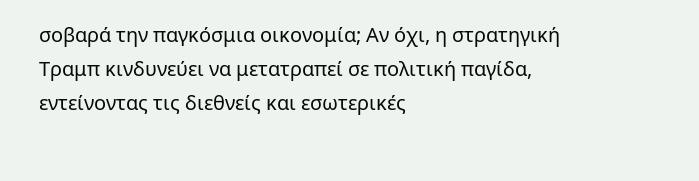σοβαρά την παγκόσμια οικονομία; Αν όχι, η στρατηγική Τραμπ κινδυνεύει να μετατραπεί σε πολιτική παγίδα, εντείνοντας τις διεθνείς και εσωτερικές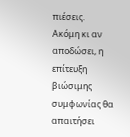πιέσεις.
Ακόμη κι αν αποδώσει, η επίτευξη βιώσιμης συμφωνίας θα απαιτήσει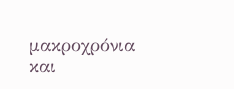μακροχρόνια και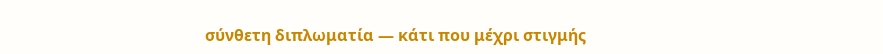σύνθετη διπλωματία — κάτι που μέχρι στιγμής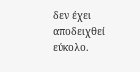δεν έχει αποδειχθεί εύκολο.